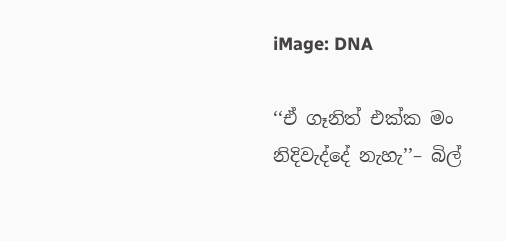iMage: DNA

‘‘ඒ ගෑනිත් එක්ක මං නිදිවැද්දේ නැහැ’’– බිල්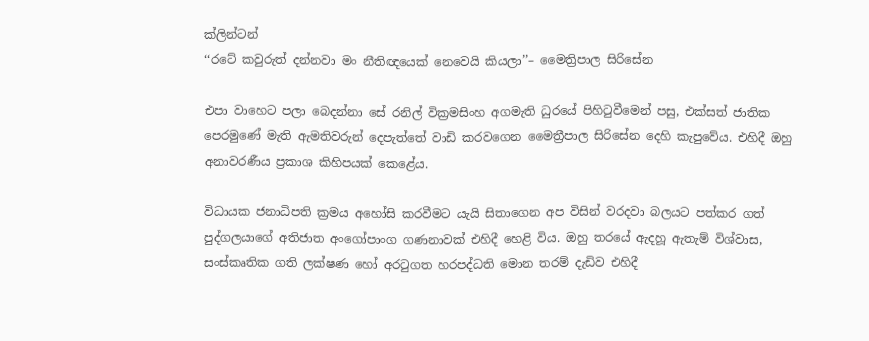ක්ලින්ටන්
‘‘රටේ කවුරුත් දන්නවා මං නීතිඥයෙක් නෙවෙයි කියලා’’– මෛත්‍රිපාල සිරිසේන

එපා වාහෙට පලා බෙදන්නා සේ රනිල් වික්‍රමසිංහ අගමැති ධුරයේ පිහිටුවීමෙන් පසු, එක්සත් ජාතික පෙරමුණේ මැති ඇමතිවරුන් දෙපැත්තේ වාඩි කරවගෙන මෛත්‍රීපාල සිරිසේන දෙහි කැපුවේය. එහිදී ඔහු අනාවරණීය ප්‍රකාශ කිහිපයක් කෙළේය.

විධායක ජනාධිපති ක්‍රමය අහෝසි කරවීමට යැයි සිතාගෙන අප විසින් වරදවා බලයට පත්කර ගත් පුද්ගලයාගේ අතිජාත අංගෝපාංග ගණනාවක් එහිදී හෙළි විය. ඔහු තරයේ ඇදහූ ඇතැම් විශ්වාස, සංස්කෘතික ගති ලක්ෂණ හෝ අරටුගත හරපද්ධති මොන තරම් දැඩිව එහිදී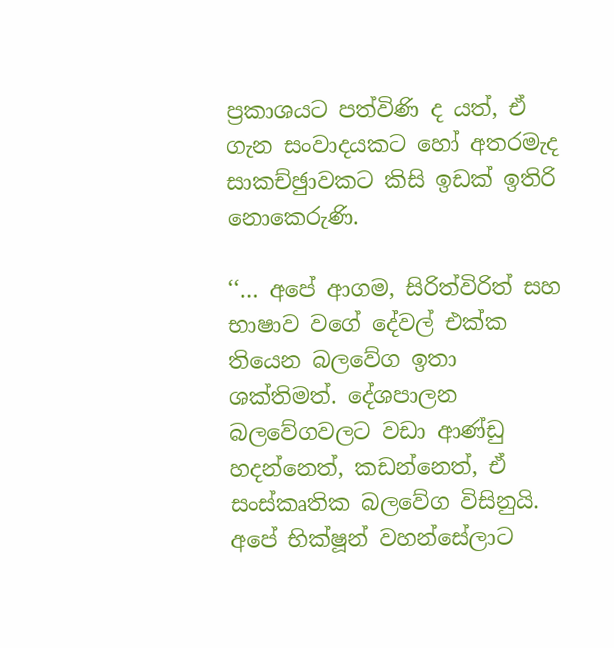ප්‍රකාශයට පත්විණි ද යත්, ඒ ගැන සංවාදයකට හෝ අතරමැද සාකච්ඡුාවකට කිසි ඉඩක් ඉතිරි නොකෙරුණි.

‘‘… අපේ ආගම, සිරිත්විරිත් සහ භාෂාව වගේ දේවල් එක්ක තියෙන බලවේග ඉතා ශක්තිමත්. දේශපාලන බලවේගවලට වඩා ආණ්ඩු හදන්නෙත්, කඩන්නෙත්, ඒ සංස්කෘතික බලවේග විසිනුයි. අපේ භික්ෂූන් වහන්සේලාට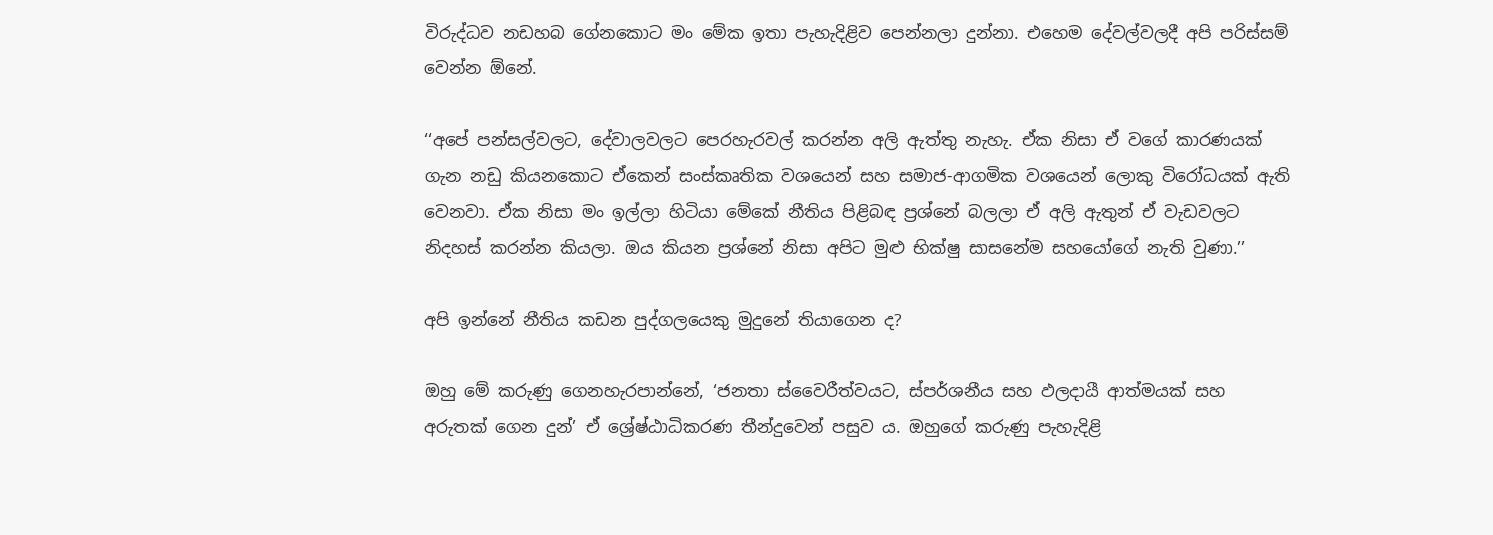විරුද්ධව නඩහබ ගේනකොට මං මේක ඉතා පැහැදිළිව පෙන්නලා දුන්නා. එහෙම දේවල්වලදී අපි පරිස්සම් වෙන්න ඕනේ.

‘‘අපේ පන්සල්වලට, දේවාලවලට පෙරහැරවල් කරන්න අලි ඇත්තු නැහැ. ඒක නිසා ඒ වගේ කාරණයක් ගැන නඩු කියනකොට ඒකෙන් සංස්කෘතික වශයෙන් සහ සමාජ-ආගමික වශයෙන් ලොකු විරෝධයක් ඇති වෙනවා. ඒක නිසා මං ඉල්ලා හිටියා මේකේ නීතිය පිළිබඳ ප්‍රශ්නේ බලලා ඒ අලි ඇතුන් ඒ වැඩවලට නිදහස් කරන්න කියලා. ඔය කියන ප්‍රශ්නේ නිසා අපිට මුළු භික්ෂු සාසනේම සහයෝගේ නැති වුණා.’’

අපි ඉන්නේ නීතිය කඩන පුද්ගලයෙකු මුදුනේ තියාගෙන ද?

ඔහු මේ කරුණු ගෙනහැරපාන්නේ, ‘ජනතා ස්වෛරීත්වයට, ස්පර්ශනීය සහ ඵලදායී ආත්මයක් සහ අරුතක් ගෙන දුන්’ ඒ ශ්‍රේෂ්ඨාධිකරණ තීන්දුවෙන් පසුව ය. ඔහුගේ කරුණු පැහැදිළි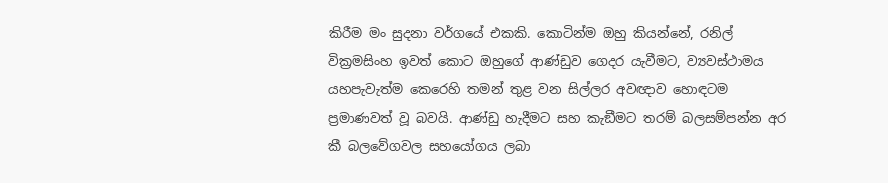කිරීම මං සුදනා වර්ගයේ එකකි. කොටින්ම ඔහු කියන්නේ, රනිල් වික්‍රමසිංහ ඉවත් කොට ඔහුගේ ආණ්ඩුව ගෙදර යැවීමට, ව්‍යවස්ථාමය යහපැවැත්ම කෙරෙහි තමන් තුළ වන සිල්ලර අවඥාව හොඳටම ප්‍රමාණවත් වූ බවයි. ආණ්ඩු හැදීමට සහ කැඞීමට තරම් බලසම්පන්න අර කී බලවේගවල සහයෝගය ලබා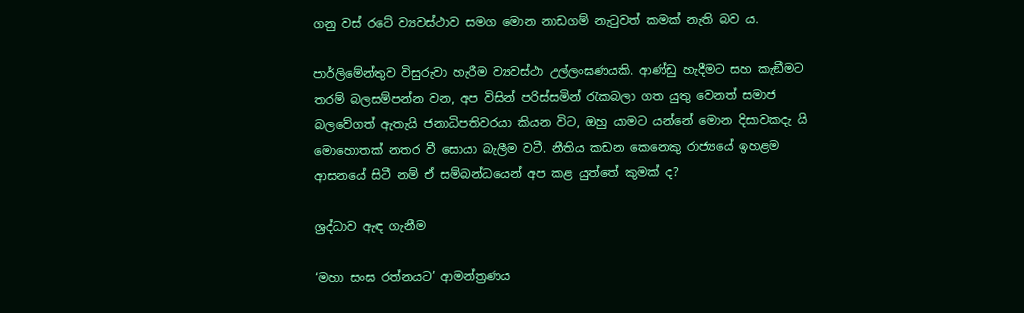ගනු වස් රටේ ව්‍යවස්ථාව සමග මොන නාඩගම් නැටුවත් කමක් නැති බව ය.

පාර්ලිමේන්තුව විසුරුවා හැරීම ව්‍යවස්ථා උල්ලංඝණයකි. ආණ්ඩු හැදීමට සහ කැඞීමට තරම් බලසම්පන්න වන, අප විසින් පරිස්සමින් රැකබලා ගත යුතු වෙනත් සමාජ බලවේගත් ඇතැයි ජනාධිපතිවරයා කියන විට, ඔහු යාමට යන්නේ මොන දිසාවකදැ යි මොහොතක් නතර වී සොයා බැලීම වටී. නීතිය කඩන කෙනෙකු රාජ්‍යයේ ඉහළම ආසනයේ සිටී නම් ඒ සම්බන්ධයෙන් අප කළ යුත්තේ කුමක් ද?

ශ්‍රද්ධාව ඇඳ ගැනීම

‘මහා සංඝ රත්නයට’ ආමන්ත්‍රණය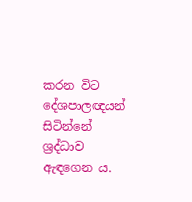කරන විට දේශපාලඥයන් සිටින්නේ ශ්‍රද්ධාව ඇඳගෙන ය.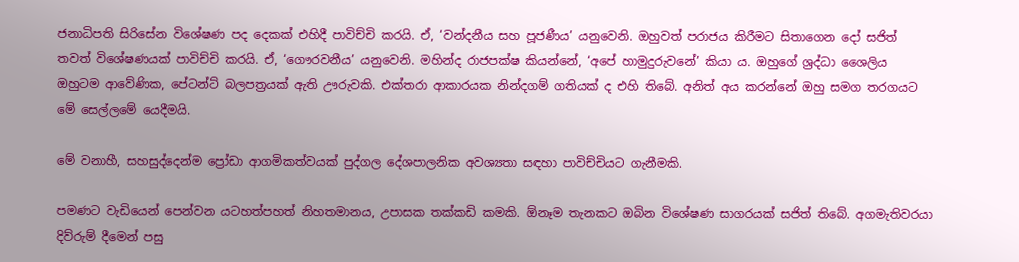ජනාධිපති සිරිසේන විශේෂණ පද දෙකක් එහිදී පාවිච්චි කරයි. ඒ, ‘වන්දනීය සහ පූජණීය’ යනුවෙනි. ඔහුවත් පරාජය කිරීමට සිතාගෙන දෝ සජිත් තවත් විශේෂණයක් පාවිච්චි කරයි. ඒ, ‘ගෞරවනීය’ යනුවෙනි. මහින්ද රාජපක්ෂ කියන්නේ, ‘අපේ හාමුදුරුවනේ’ කියා ය. ඔහුගේ ශ්‍රද්ධා ශෛලිය ඔහුටම ආවේණික, පේටන්ට් බලපත්‍රයක් ඇති ඌරුවකි. එක්තරා ආකාරයක නින්දගම් ගතියක් ද එහි තිබේ. අනිත් අය කරන්නේ ඔහු සමග තරගයට මේ සෙල්ලමේ යෙදීමයි.

මේ වනාහී, සහසුද්දෙන්ම ප්‍රෝඩා ආගමිකත්වයක් පුද්ගල දේශපාලනික අවශ්‍යතා සඳහා පාවිච්චියට ගැනීමකි.

පමණට වැඩියෙන් පෙන්වන යටහත්පහත් නිහතමානය, උපාසක තක්කඩි කමකි. ඕනෑම තැනකට ඔබින විශේෂණ සාගරයක් සජිත් තිබේ. අගමැතිවරයා දිව්රුම් දීමෙන් පසු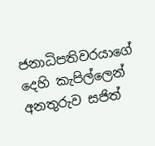ජනාධිපතිවරයාගේ දෙහි කැපිල්ලෙන් අනතුරුව සජිත්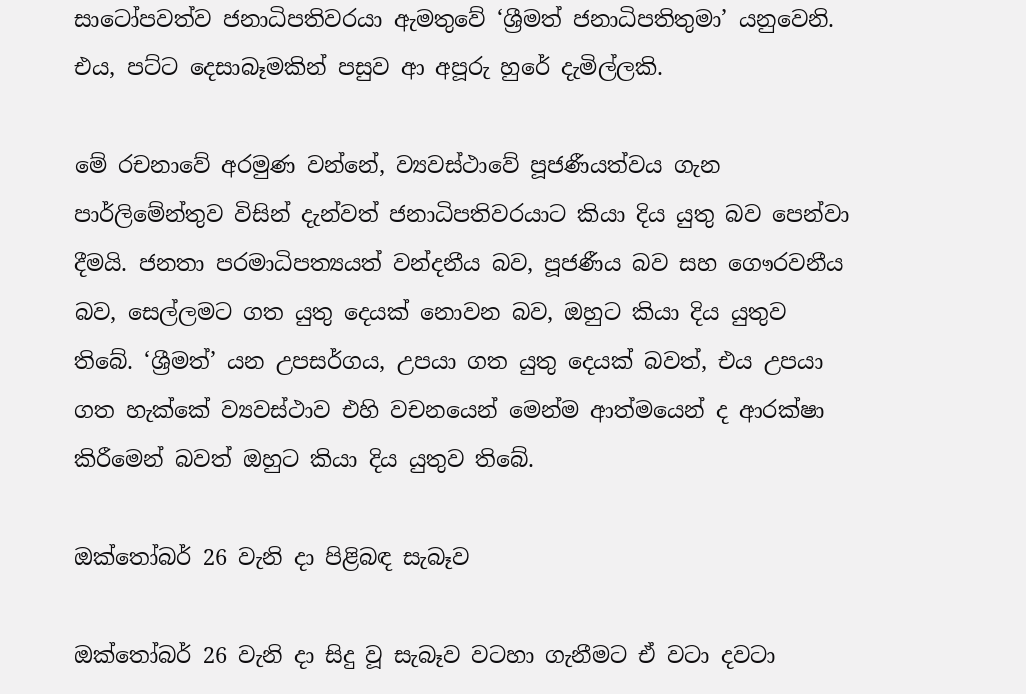සාටෝපවත්ව ජනාධිපතිවරයා ඇමතුවේ ‘ශ්‍රීමත් ජනාධිපතිතුමා’ යනුවෙනි. එය, පට්ට දෙසාබෑමකින් පසුව ආ අපූරු හුරේ දැමිල්ලකි.

මේ රචනාවේ අරමුණ වන්නේ, ව්‍යවස්ථාවේ පූජණීයත්වය ගැන පාර්ලිමේන්තුව විසින් දැන්වත් ජනාධිපතිවරයාට කියා දිය යුතු බව පෙන්වා දීමයි. ජනතා පරමාධිපත්‍යයත් වන්දනීය බව, පූජණීය බව සහ ගෞරවනීය බව, සෙල්ලමට ගත යුතු දෙයක් නොවන බව, ඔහුට කියා දිය යුතුව තිබේ. ‘ශ්‍රීමත්’ යන උපසර්ගය, උපයා ගත යුතු දෙයක් බවත්, එය උපයා ගත හැක්කේ ව්‍යවස්ථාව එහි වචනයෙන් මෙන්ම ආත්මයෙන් ද ආරක්ෂා කිරීමෙන් බවත් ඔහුට කියා දිය යුතුව තිබේ.

ඔක්තෝබර් 26 වැනි දා පිළිබඳ සැබෑව

ඔක්තෝබර් 26 වැනි දා සිදු වූ සැබෑව වටහා ගැනීමට ඒ වටා දවටා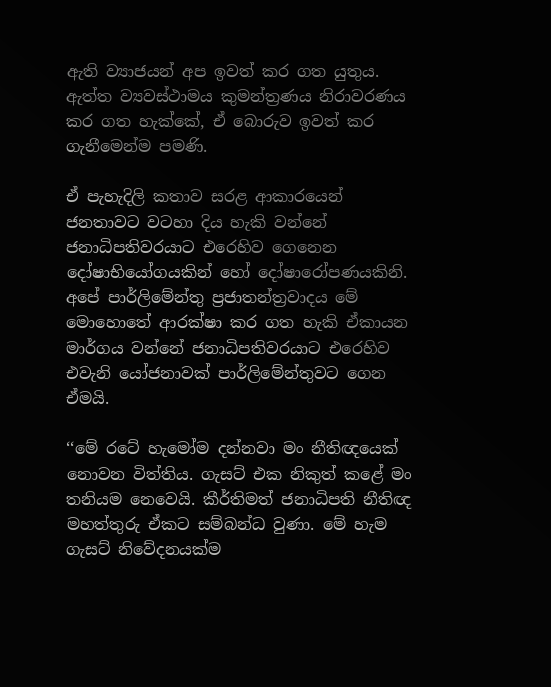ඇති ව්‍යාජයන් අප ඉවත් කර ගත යුතුය. ඇත්ත ව්‍යවස්ථාමය කුමන්ත්‍රණය නිරාවරණය කර ගත හැක්කේ, ඒ බොරුව ඉවත් කර ගැනීමෙන්ම පමණි.

ඒ පැහැදිලි කතාව සරළ ආකාරයෙන් ජනතාවට වටහා දිය හැකි වන්නේ ජනාධිපතිවරයාට එරෙහිව ගෙනෙන දෝෂාභියෝගයකින් හෝ දෝෂාරෝපණයකිනි. අපේ පාර්ලිමේන්තු ප්‍රජාතන්ත්‍රවාදය මේ මොහොතේ ආරක්ෂා කර ගත හැකි ඒකායන මාර්ගය වන්නේ ජනාධිපතිවරයාට එරෙහිව එවැනි යෝජනාවක් පාර්ලිමේන්තුවට ගෙන ඒමයි.

‘‘මේ රටේ හැමෝම දන්නවා මං නීතිඥයෙක් නොවන විත්තිය. ගැසට් එක නිකුත් කළේ මං තනියම නෙවෙයි. කීර්තිමත් ජනාධිපති නීතිඥ මහත්තුරු ඒකට සම්බන්ධ වුණා. මේ හැම ගැසට් නිවේදනයක්ම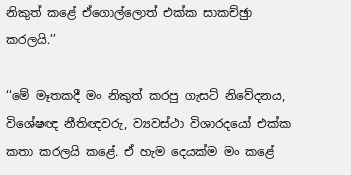නිකුත් කළේ ඒගොල්ලොත් එක්ක සාකච්ඡුා කරලයි.’’

‘‘මේ මෑතකදී මං නිකුත් කරපු ගැසට් නිවේදනය, විශේෂඥ නීතිඥවරු, ව්‍යවස්ථා විශාරදයෝ එක්ක කතා කරලයි කළේ. ඒ හැම දෙයක්ම මං කළේ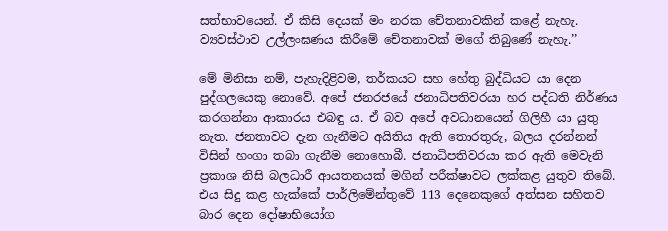සත්භාවයෙන්. ඒ කිසි දෙයක් මං නරක චේතනාවකින් කළේ නැහැ. ව්‍යවස්ථාව උල්ලංඝණය කිරීමේ චේතනාවක් මගේ තිබුණේ නැහැ.’’

මේ මිනිසා නම්, පැහැදිළිවම, තර්කයට සහ හේතු බුද්ධියට යා දෙන පුද්ගලයෙකු නොවේ. අපේ ජනරජයේ ජනාධිපතිවරයා හර පද්ධති නිර්ණය කරගන්නා ආකාරය එබඳු ය. ඒ බව අපේ අවධානයෙන් ගිලිහී යා යුතු නැත. ජනතාවට දැන ගැනීමට අයිතිය ඇති තොරතුරු, බලය දරන්නන් විසින් හංගා තබා ගැනීම නොහොබී. ජනාධිපතිවරයා කර ඇති මෙවැනි ප්‍රකාශ නිසි බලධාරී ආයතනයක් මගින් පරීක්ෂාවට ලක්කළ යුතුව තිබේ. එය සිදු කළ හැක්කේ පාර්ලිමේන්තුවේ 113 දෙනෙකුගේ අත්සන සහිතව බාර දෙන දෝෂාභියෝග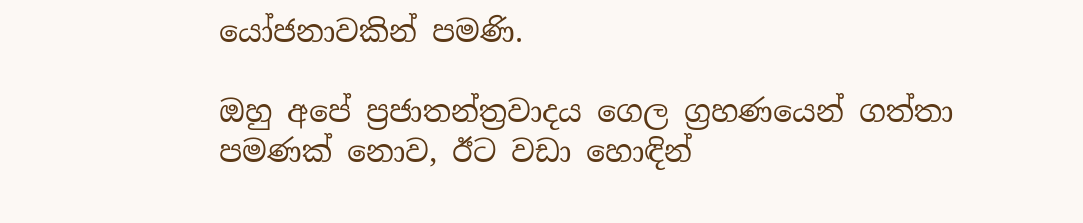යෝජනාවකින් පමණි.

ඔහු අපේ ප්‍රජාතන්ත්‍රවාදය ගෙල ග්‍රහණයෙන් ගත්තා පමණක් නොව, ඊට වඩා හොඳින්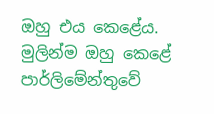ඔහු එය කෙළේය. මුලින්ම ඔහු කෙළේ පාර්ලිමේන්තුවේ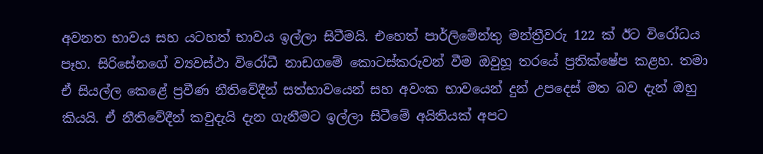අවනත භාවය සහ යටහත් භාවය ඉල්ලා සිටීමයි. එහෙත් පාර්ලිමේන්තු මන්ත්‍රීවරු 122 ක් ඊට විරෝධය පෑහ. සිරිසේනගේ ව්‍යවස්ථා විරෝධී නාඩගමේ කොටස්කරුවන් වීම ඔවුහූ තරයේ ප්‍රතික්ෂේප කළහ. තමා ඒ සියල්ල කෙළේ ප්‍රවීණ නීතිවේදීන් සත්භාවයෙන් සහ අවංක භාවයෙන් දුන් උපදෙස් මත බව දැන් ඔහු කියයි. ඒ නීතිවේදීන් කවුදැයි දැන ගැනීමට ඉල්ලා සිටීමේ අයිතියක් අපට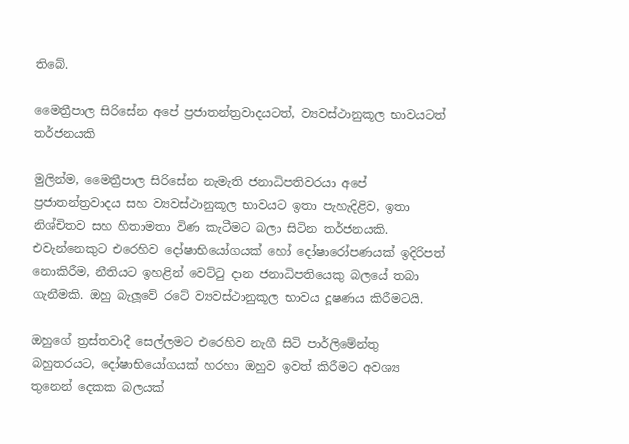තිබේ.

මෛත්‍රීපාල සිරිසේන අපේ ප්‍රජාතන්ත්‍රවාදයටත්, ව්‍යවස්ථානුකූල භාවයටත් තර්ජනයකි

මුලින්ම, මෛත්‍රීපාල සිරිසේන නැමැති ජනාධිපතිවරයා අපේ ප්‍රජාතන්ත්‍රවාදය සහ ව්‍යවස්ථානුකූල භාවයට ඉතා පැහැදිළිව, ඉතා නිශ්චිතව සහ හිතාමතා විණ කැටීමට බලා සිටින තර්ජනයකි. එවැන්නෙකුට එරෙහිව දෝෂාභියෝගයක් හෝ දෝෂාරෝපණයක් ඉදිරිපත් නොකිරීම, නීතියට ඉහළින් වෙට්ටු දාන ජනාධිපතියෙකු බලයේ තබා ගැනීමකි. ඔහු බැලූවේ රටේ ව්‍යවස්ථානුකූල භාවය දූෂණය කිරීමටයි.

ඔහුගේ ත්‍රස්තවාදී සෙල්ලමට එරෙහිව නැගී සිටි පාර්ලිමේන්තු බහුතරයට, දෝෂාභියෝගයක් හරහා ඔහුව ඉවත් කිරීමට අවශ්‍ය තුනෙන් දෙකක බලයක්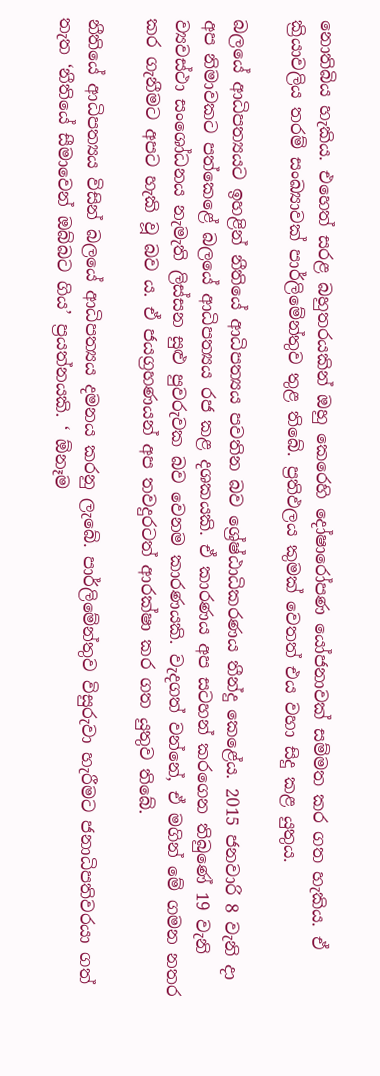නොතිබිය හැකිය. එහෙත් සරළ බහුතරයකින් ඔහු කෙරෙහි දෝෂාරෝපණ යෝජනාවක් සම්මත කර ගත හැකිය. ඒ ක්‍රියාවලිය තරම් සංඛ්‍යාවක් පාර්ලිමේන්තුව තුළ තිබේ. ප්‍රතිඵලය කුමක් වෙතත් එය වහා සිදු කළ යුතුය.

බලයේ ආධිපත්‍යයට ඉහළින් නීතියේ ආධිපත්‍යය පවතින බව ශ්‍රේෂ්ඨාධිකරණය තීන්දු කෙළේය. 2015 ජනවාරි 8 වැනි දා අප නිමාවකට පත්කෙළේ බලයේ ආධිපත්‍යය රජ කළ දශකයකි. ඒ කාරණය අප සටහන් කරගෙන තිබුණේ 19 වැනි ව්‍යවස්ථා සංශෝධනය නැමැති ලිස්සන සුළු පුවරුවක බව වෙනම කාරණයකි. වැදගත් වන්නේ, ඒ මගින් මේ ගමන නතර කර ගැනීමට අපට හැකි වූ බව ය. ඒ ජයග්‍රහණයන් අප තවදුරටත් ආරක්ෂා කර ගත යුතුව තිබේ.

නීතියේ ආධිපත්‍යය විසින් බලයේ ආධිපත්‍යය දමනය කරනු ලැබේ. පාර්ලිමේන්තුව විසුරුවා හැරීමට ජනාධිපතිවරයා ගත් තැත ‘නීතියේ සීමාවෙන් ඔබ්බට ගිය’ ප්‍රයත්නයකි. ‘ ඕනෑම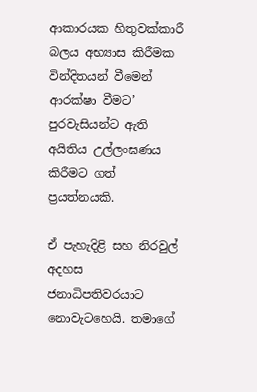ආකාරයක හිතුවක්කාරී බලය අභ්‍යාස කිරීමක වින්දිතයන් වීමෙන් ආරක්ෂා වීමට’ පුරවැසියන්ට ඇති අයිතිය උල්ලංඝණය කිරීමට ගත් ප්‍රයත්නයකි.

ඒ පැහැදිළි සහ නිරවුල් අදහස ජනාධිපතිවරයාට නොවැටහෙයි. තමාගේ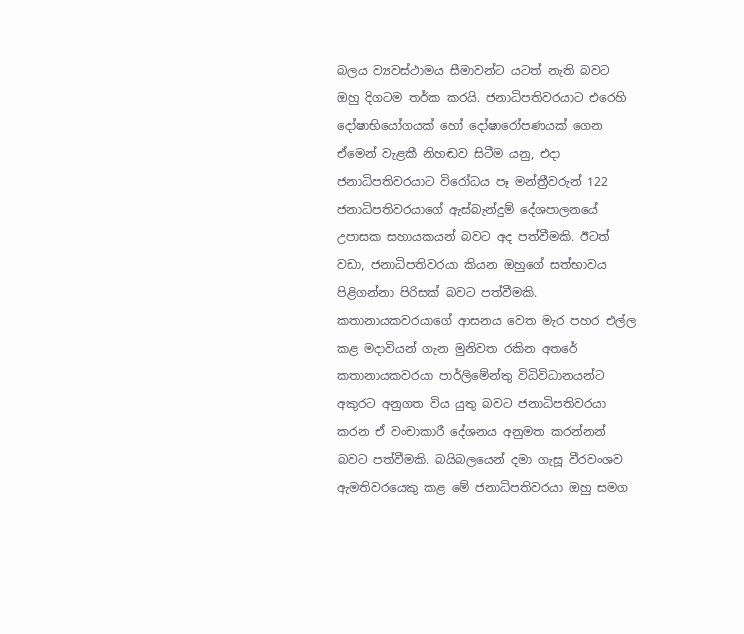බලය ව්‍යවස්ථාමය සීමාවන්ට යටත් නැති බවට ඔහු දිගටම තර්ක කරයි. ජනාධිපතිවරයාට එරෙහි දෝෂාභියෝගයක් හෝ දෝෂාරෝපණයක් ගෙන ඒමෙන් වැළකී නිහඬව සිටීම යනු, එදා ජනාධිපතිවරයාට විරෝධය පෑ මන්ත්‍රීවරුන් 122 ජනාධිපතිවරයාගේ ඇස්බැන්දුම් දේශපාලනයේ උපාසක සහායකයන් බවට අද පත්වීමකි. ඊටත් වඩා, ජනාධිපතිවරයා කියන ඔහුගේ සත්භාවය පිළිගන්නා පිරිසක් බවට පත්වීමකි. කතානායකවරයාගේ ආසනය වෙත මැර පහර එල්ල කළ මදාවියන් ගැන මුනිවත රකින අතරේ කතානායකවරයා පාර්ලිමේන්තු විධිවිධානයන්ට අකුරට අනුගත විය යුතු බවට ජනාධිපතිවරයා කරන ඒ වංචාකාරී දේශනය අනුමත කරන්නන් බවට පත්වීමකි. බයිබලයෙන් දමා ගැසූ වීරවංශව ඇමතිවරයෙකු කළ මේ ජනාධිපතිවරයා ඔහු සමග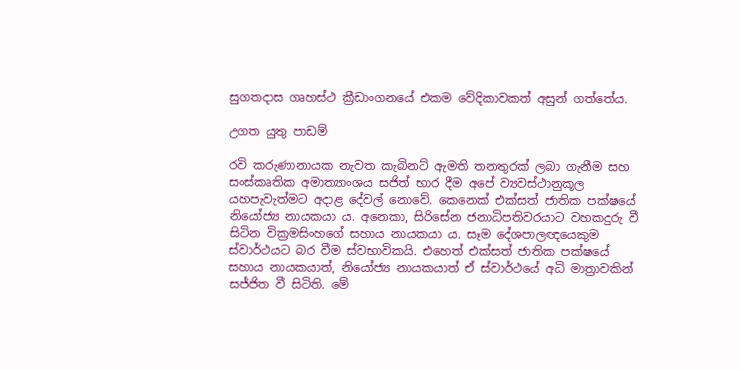සුගතදාස ගෘහස්ථ ක්‍රීඩාංගනයේ එකම වේදිකාවකත් අසුන් ගත්තේය.

උගත යුතු පාඩම්

රවි කරුණානායක නැවත කැබිනට් ඇමති තනතුරක් ලබා ගැනීම සහ සංස්කෘතික අමාත්‍යාංශය සජිත් භාර දීම අපේ ව්‍යවස්ථානුකූල යහපැවැත්මට අදාළ දේවල් නොවේ. කෙනෙක් එක්සත් ජාතික පක්ෂයේ නියෝජ්‍ය නායකයා ය. අනෙකා, සිරිසේන ජනාධිපතිවරයාට වහකදුරු වී සිටින වික්‍රමසිංහගේ සහාය නායකයා ය. සෑම දේශපාලඥයෙකුම ස්වාර්ථයට බර වීම ස්වභාවිකයි. එහෙත් එක්සත් ජාතික පක්ෂයේ සහාය නායකයාත්, නියෝජ්‍ය නායකයාත් ඒ ස්වාර්ථයේ අධි මාත්‍රාවකින් සජ්ජිත වී සිටිති. මේ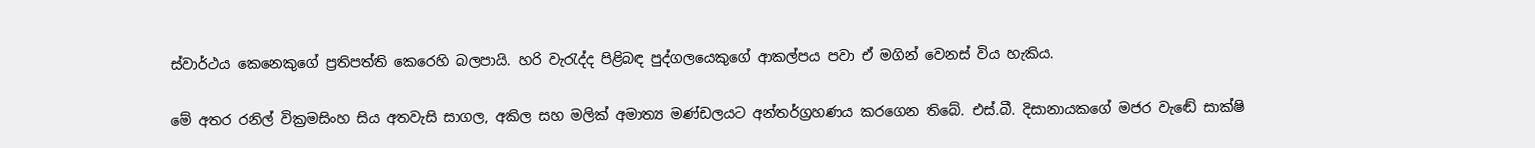ස්වාර්ථය කෙනෙකුගේ ප්‍රතිපත්ති කෙරෙහි බලපායි. හරි වැරැද්ද පිළිබඳ පුද්ගලයෙකුගේ ආකල්පය පවා ඒ මගින් වෙනස් විය හැකිය.

මේ අතර රනිල් වික්‍රමසිංහ සිය අතවැසි සාගල, අකිල සහ මලික් අමාත්‍ය මණ්ඩලයට අන්තර්ග්‍රහණය කරගෙන තිබේ. එස්.බී. දිසානායකගේ මජර වැඬේ සාක්ෂි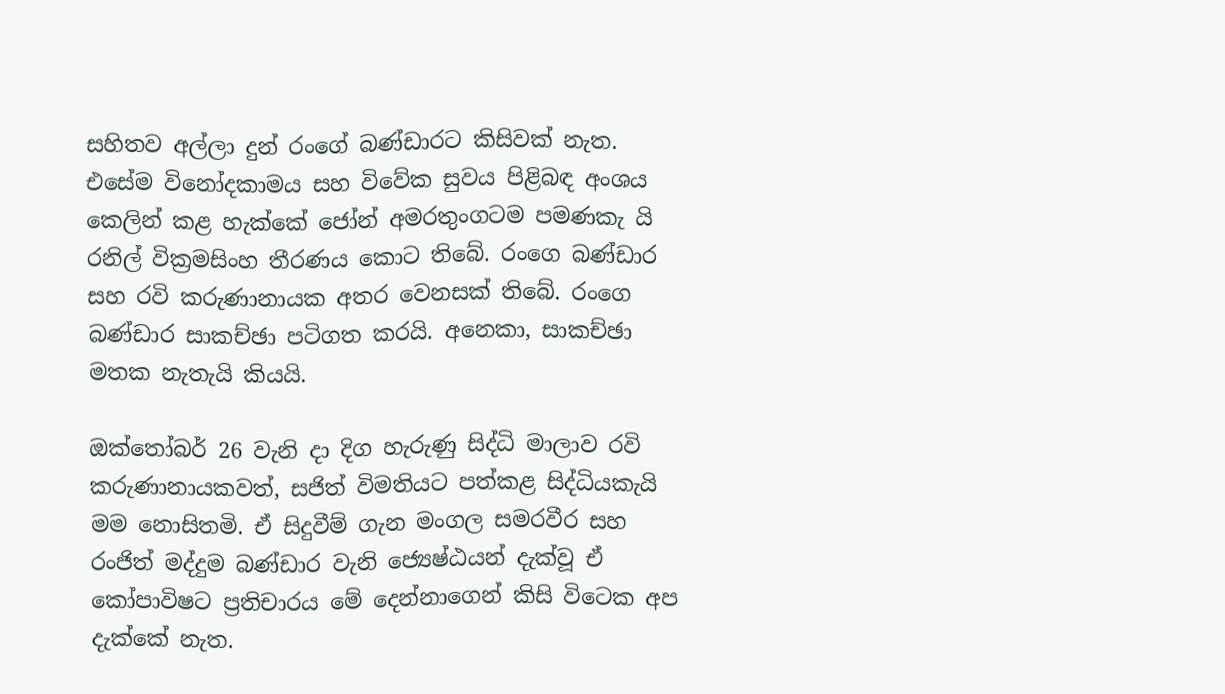සහිතව අල්ලා දුන් රංගේ බණ්ඩාරට කිසිවක් නැත. එසේම විනෝදකාමය සහ විවේක සුවය පිළිබඳ අංශය කෙලින් කළ හැක්කේ ජෝන් අමරතුංගටම පමණකැ යි රනිල් වික්‍රමසිංහ තීරණය කොට තිබේ. රංගෙ බණ්ඩාර සහ රවි කරුණානායක අතර වෙනසක් තිබේ. රංගෙ බණ්ඩාර සාකච්ඡා පටිගත කරයි. අනෙකා, සාකච්ඡා මතක නැතැයි කියයි.

ඔක්තෝබර් 26 වැනි දා දිග හැරුණු සිද්ධි මාලාව රවි කරුණානායකවත්, සජිත් විමතියට පත්කළ සිද්ධියකැයි මම නොසිතමි. ඒ සිදුවීම් ගැන මංගල සමරවීර සහ රංජිත් මද්දුම බණ්ඩාර වැනි ජ්‍යෙෂ්ඨයන් දැක්වූ ඒ කෝපාවිෂට ප්‍රතිචාරය මේ දෙන්නාගෙන් කිසි විටෙක අප දැක්කේ නැත.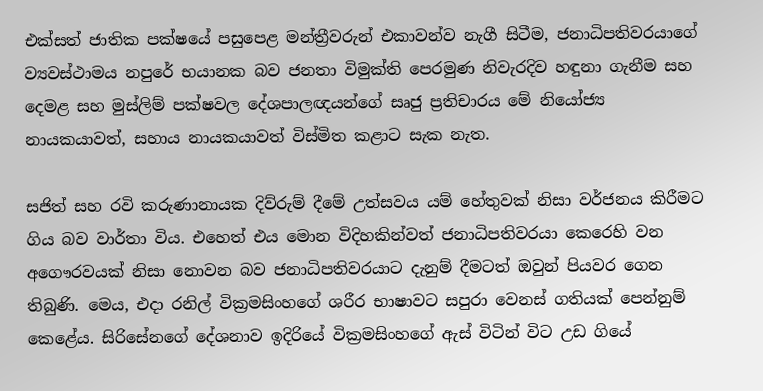එක්සත් ජාතික පක්ෂයේ පසුපෙළ මන්ත්‍රීවරුන් එකාවන්ව නැගී සිටීම, ජනාධිපතිවරයාගේ ව්‍යවස්ථාමය නපුරේ භයානක බව ජනතා විමුක්ති පෙරමුණ නිවැරදිව හඳුනා ගැනීම සහ දෙමළ සහ මුස්ලිම් පක්ෂවල දේශපාලඥයන්ගේ සෘජු ප්‍රතිචාරය මේ නියෝජ්‍ය නායකයාවත්, සහාය නායකයාවත් විස්මිත කළාට සැක නැත.

සජිත් සහ රවි කරුණානායක දිව්රුම් දීමේ උත්සවය යම් හේතුවක් නිසා වර්ජනය කිරීමට ගිය බව වාර්තා විය. එහෙත් එය මොන විදිහකින්වත් ජනාධිපතිවරයා කෙරෙහි වන අගෞරවයක් නිසා නොවන බව ජනාධිපතිවරයාට දැනුම් දීමටත් ඔවුන් පියවර ගෙන තිබුණි. මෙය, එදා රනිල් වික්‍රමසිංහගේ ශරීර භාෂාවට සපුරා වෙනස් ගතියක් පෙන්නුම් කෙළේය. සිරිසේනගේ දේශනාව ඉදිරියේ වික්‍රමසිංහගේ ඇස් විටින් විට උඩ ගියේ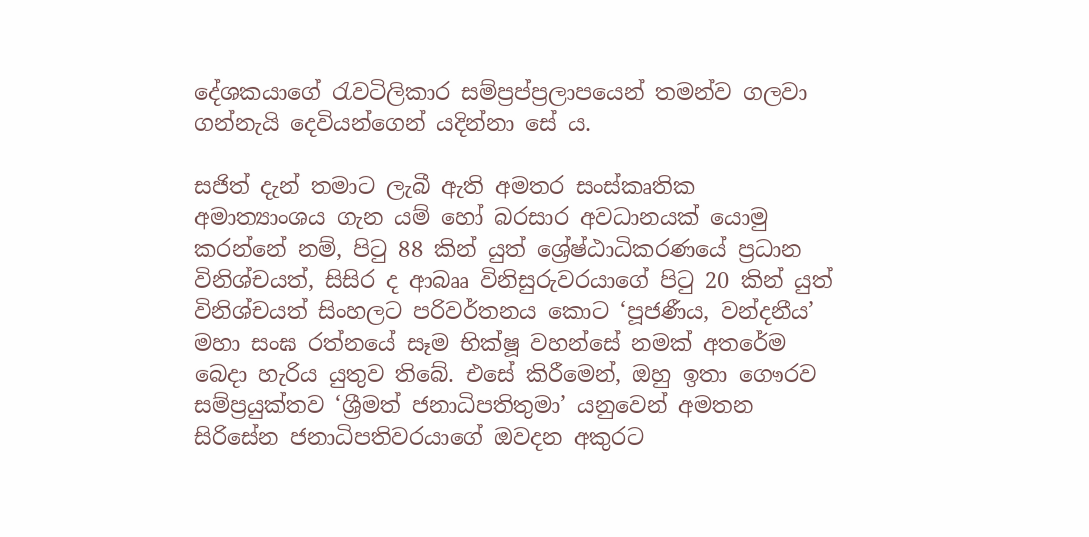දේශකයාගේ රැවටිලිකාර සම්ප්‍රප්ප්‍රලාපයෙන් තමන්ව ගලවා ගන්නැයි දෙවියන්ගෙන් යදින්නා සේ ය.

සජිත් දැන් තමාට ලැබී ඇති අමතර සංස්කෘතික අමාත්‍යාංශය ගැන යම් හෝ බරසාර අවධානයක් යොමු කරන්නේ නම්, පිටු 88 කින් යුත් ශ්‍රේෂ්ඨාධිකරණයේ ප්‍රධාන විනිශ්චයත්, සිසිර ද ආබෲ විනිසුරුවරයාගේ පිටු 20 කින් යුත් විනිශ්චයත් සිංහලට පරිවර්තනය කොට ‘පූජණීය, වන්දනීය’ මහා සංඝ රත්නයේ සෑම භික්ෂූ වහන්සේ නමක් අතරේම බෙදා හැරිය යුතුව තිබේ. එසේ කිරීමෙන්, ඔහු ඉතා ගෞරව සම්ප්‍රයුක්තව ‘ශ්‍රීමත් ජනාධිපතිතුමා’ යනුවෙන් අමතන සිරිසේන ජනාධිපතිවරයාගේ ඔවදන අකුරට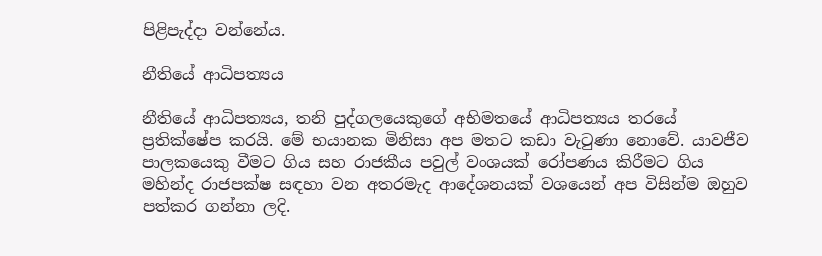පිළිපැද්දා වන්නේය.

නීතියේ ආධිපත්‍යය

නීතියේ ආධිපත්‍යය, තනි පුද්ගලයෙකුගේ අභිමතයේ ආධිපත්‍යය තරයේ ප්‍රතික්ෂේප කරයි. මේ භයානක මිනිසා අප මතට කඩා වැටුණා නොවේ. යාවජීව පාලකයෙකු වීමට ගිය සහ රාජකීය පවුල් වංශයක් රෝපණය කිරීමට ගිය මහින්ද රාජපක්ෂ සඳහා වන අතරමැද ආදේශනයක් වශයෙන් අප විසින්ම ඔහුව පත්කර ගන්නා ලදි.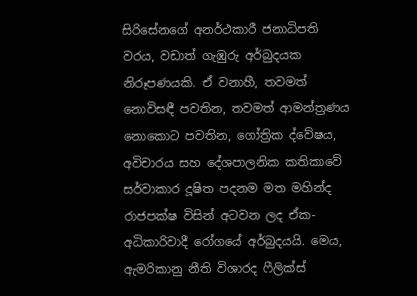සිරිසේනගේ අනර්ථකාරී ජනාධිපති වරය, වඩාත් ගැඹුරු අර්බුදයක නිරූපණයකි. ඒ වනාහී, තවමත් නොවිසඳී පවතින, තවමත් ආමන්ත්‍රණය නොකොට පවතින, ගෝත්‍රික ද්වේෂය, අවිචාරය සහ දේශපාලනික කතිකාවේ සර්වාකාර දූෂිත පදනම මත මහින්ද රාජපක්ෂ විසින් අටවන ලද ඒක-අධිකාරිවාදී රෝගයේ අර්බුදයයි. මෙය, ඇමරිකානු නීති විශාරද ෆීලික්ස්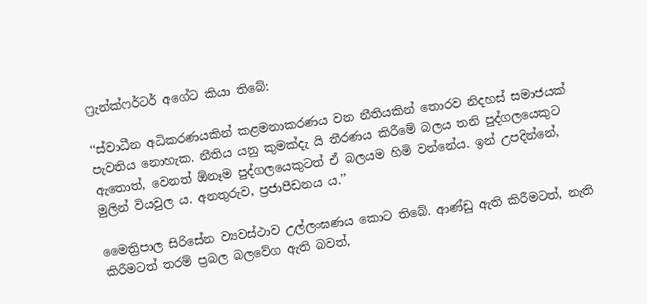ෆ්‍රැන්ක්ෆර්ටර් අගේට කියා තිබේ:

‘‘ස්වාධීන අධිකරණයකින් කළමනාකරණය වන නීතියකින් තොරව නිදහස් සමාජයක් පැවතිය නොහැක. නීතිය යනු කුමක්දැ යි තීරණය කිරීමේ බලය තනි පුද්ගලයෙකුට ඇතොත්, වෙනත් ඕනෑම පුද්ගලයෙකුටත් ඒ බලයම හිමි වන්නේය. ඉන් උපදින්නේ, මුලින් වියවුල ය. අනතුරුව, ප්‍රජාපීඩනය ය.’’

මෛත්‍රිපාල සිරිසේන ව්‍යවස්ථාව උල්ලංඝණය කොට තිබේ. ආණ්ඩු ඇති කිරීමටත්, නැති කිරීමටත් තරම් ප්‍රබල බලවේග ඇති බවත්,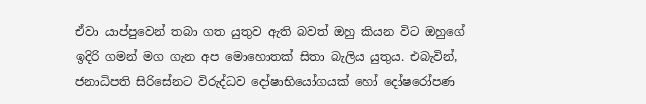ඒවා යාප්පුවෙන් තබා ගත යුතුව ඇති බවත් ඔහු කියන විට ඔහුගේ ඉදිරි ගමන් මග ගැන අප මොහොතක් සිතා බැලිය යුතුය. එබැවින්, ජනාධිපති සිරිසේනට විරුද්ධව දෝෂාභියෝගයක් හෝ දෝෂරෝපණ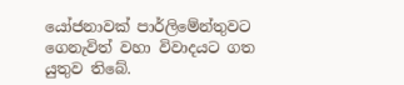යෝජනාවක් පාර්ලිමේන්තුවට ගෙනැවිත් වහා විවාදයට ගත යුතුව තිබේ.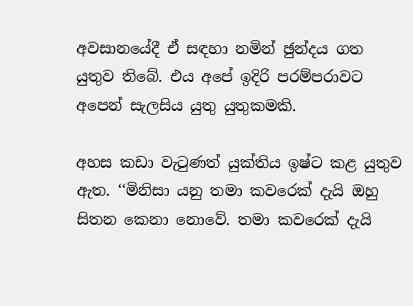අවසානයේදී ඒ සඳහා නමින් ඡුන්දය ගත යුතුව තිබේ. එය අපේ ඉදිරි පරම්පරාවට අපෙන් සැලසිය යුතු යුතුකමකි.

අහස කඩා වැටුණත් යුක්තිය ඉෂ්ට කළ යුතුව ඇත. ‘‘මිනිසා යනු තමා කවරෙක් දැයි ඔහු සිතන කෙනා නොවේ. තමා කවරෙක් දැයි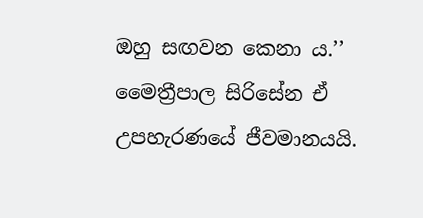ඔහු සඟවන කෙනා ය.’’ මෛත්‍රීපාල සිරිසේන ඒ උපහැරණයේ ජීවමානයයි.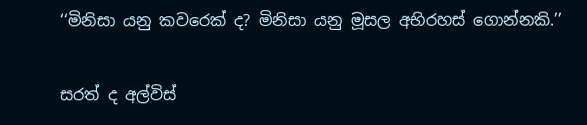‘‘මිනිසා යනු කවරෙක් ද? මිනිසා යනු මූසල අභිරහස් ගොන්නකි.’’

සරත් ද අල්විස්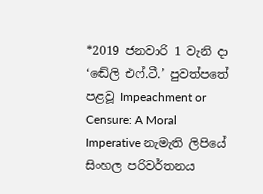*2019 ජනවාරි 1 වැනි දා ‘ඬේලි එෆ්.ටී.’ පුවත්පතේ පළවූ Impeachment or Censure: A Moral Imperative නැමැති ලිපියේ සිංහල පරිවර්තනය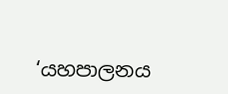‘යහපාලනය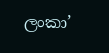ලංකා’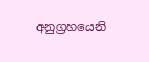අනුග්‍රහයෙනි